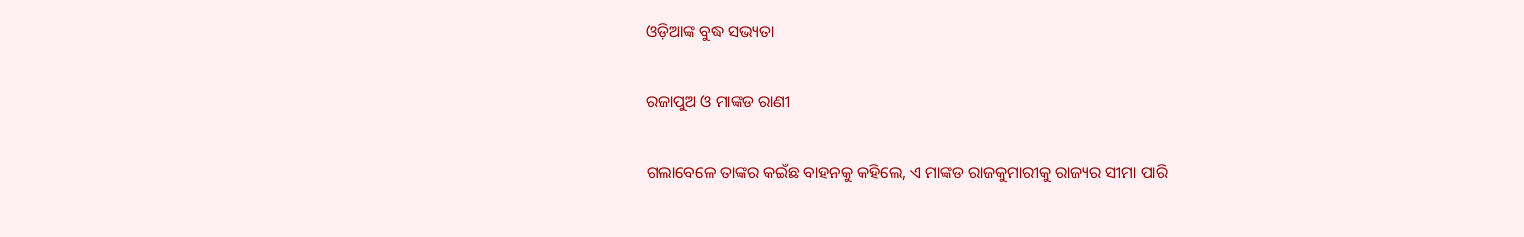ଓଡ଼ିଆଙ୍କ ବୁଦ୍ଧ ସଭ୍ୟତା

ରଜାପୁଅ ଓ ମାଙ୍କଡ ରାଣୀ

ଗଲାବେଳେ ତାଙ୍କର କଇଁଛ ବାହନକୁ କହିଲେ, ଏ ମାଙ୍କଡ ରାଜକୁମାରୀକୁ ରାଜ୍ୟର ସୀମା ପାରି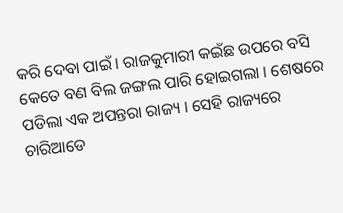କରି ଦେବା ପାଇଁ । ରାଜକୁମାରୀ କଇଁଛ ଉପରେ ବସି କେତେ ବଣ ବିଲ ଜଙ୍ଗଲ ପାରି ହୋଇଗଲା । ଶେଷରେ ପଡିଲା ଏକ ଅପନ୍ତରା ରାଜ୍ୟ । ସେହି ରାଜ୍ୟରେ ଚାରିଆଡେ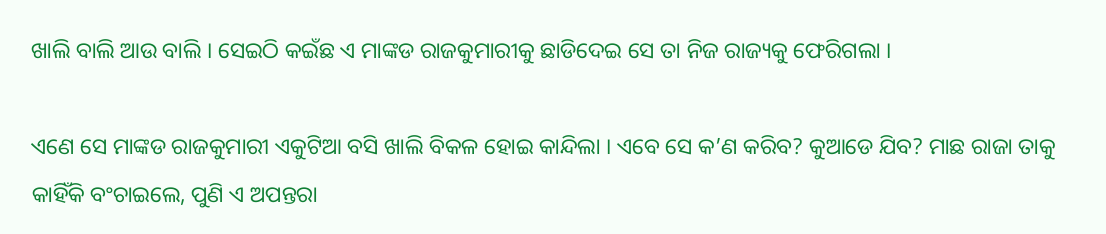ଖାଲି ବାଲି ଆଉ ବାଲି । ସେଇଠି କଇଁଛ ଏ ମାଙ୍କଡ ରାଜକୁମାରୀକୁ ଛାଡିଦେଇ ସେ ତା ନିଜ ରାଜ୍ୟକୁ ଫେରିଗଲା ।

ଏଣେ ସେ ମାଙ୍କଡ ରାଜକୁମାରୀ ଏକୁଟିଆ ବସି ଖାଲି ବିକଳ ହୋଇ କାନ୍ଦିଲା । ଏବେ ସେ କ’ଣ କରିବ? କୁଆଡେ ଯିବ? ମାଛ ରାଜା ତାକୁ କାହିଁକି ବଂଚାଇଲେ, ପୁଣି ଏ ଅପନ୍ତରା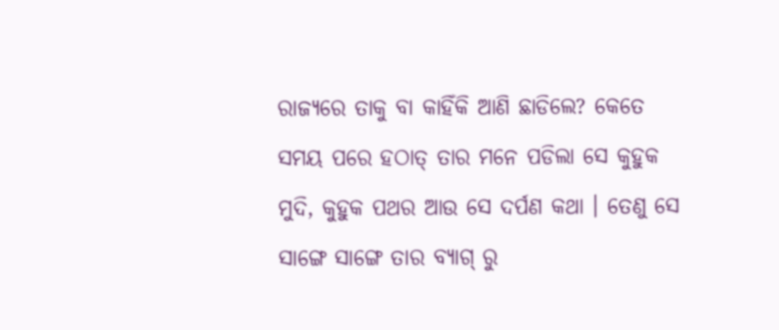ରାଜ୍ୟରେ ତାକୁ ବା କାହିଁକି ଆଣି ଛାଡିଲେ? କେତେ ସମୟ ପରେ ହଠାତ୍ ତାର ମନେ ପଡିଲା ସେ କୁହୁକ ମୁଦି, କୁହୁକ ପଥର ଆଉ ସେ ଦର୍ପଣ କଥା । ତେଣୁ ସେ ସାଙ୍ଗେ ସାଙ୍ଗେ ତାର ବ୍ୟାଗ୍ ରୁ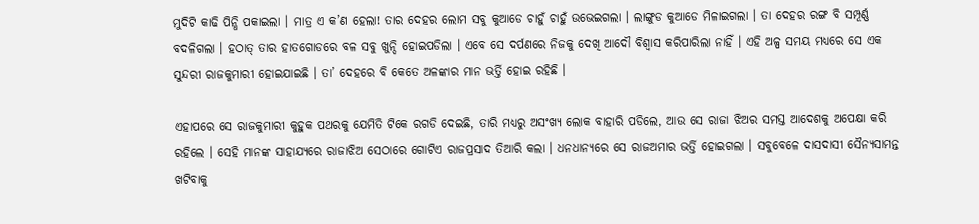ମୁଦିଟି କାଢି ପିନ୍ଧି ପକାଇଲା । ମାତ୍ର ଏ କ’ଣ ହେଲା! ତାର ଦେହର ଲୋମ ସବୁ କୁଆଡେ ଚାହୁଁ ଚାହୁଁ ଉଭେଇଗଲା । ଲାଙ୍ଗୁଡ କୁଆଡେ ମିଳାଇଗଲା । ତା ଦେହର ରଙ୍ଗ ବି ସମ୍ପୂର୍ଣ୍ଣ ବଦଳିଗଲା । ହଠାତ୍ ତାର ହାତଗୋଡରେ ବଳ ସବୁ ଖୁନ୍ଦି ହୋଇପଡିଲା । ଏବେ ସେ ଦର୍ପଣରେ ନିଜକୁ ଦେଖି ଆଦୌ ବିଶ୍ୱାସ କରିପାରିଲା ନାହିଁ । ଏହି ଅଳ୍ପ ସମୟ ମଧ୍ୟରେ ସେ ଏକ ସୁନ୍ଦରୀ ରାଜକୁମାରୀ ହୋଇଯାଇଛି । ତା’ ଦେହରେ ବି କେତେ ଅଳଙ୍କାର ମାନ ଭର୍ତ୍ତି ହୋଇ ରହିଛି ।

ଏହାପରେ ସେ ରାଜକୁମାରୀ କୁହୁକ ପଥରକୁ ଯେମିତି ଟିକେ ରଗଡି ଦେଇଛି, ତାରି ମଧ୍ୟରୁ ଅସଂଖ୍ୟ ଲୋକ ବାହାରି ପଡିଲେ, ଆଉ ସେ ରାଜା ଝିଅର ସମସ୍ତ ଆଦେଶକୁ ଅପେକ୍ଷା କରି ରହିଲେ । ସେହି ମାନଙ୍କ ସାହାଯ୍ୟରେ ରାଜାଝିଅ ସେଠାରେ ଗୋଟିଏ ରାଜପ୍ରସାଦ ତିଆରି କଲା । ଧନଧାନ୍ୟରେ ସେ ରାଜଅମାର ଭର୍ତ୍ତି ହୋଇଗଲା । ସବୁବେଳେ ଦାସଦାସୀ ସୈନ୍ୟସାମନ୍ତ ଖଟିବାକୁ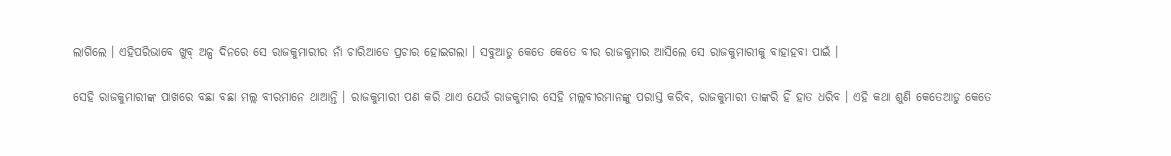ଲାଗିଲେ । ଏହିପରିଭାବେ ଖୁବ୍ ଅଳ୍ପ ଦିନରେ ସେ ରାଜକୁମାରୀର ନାଁ ଚାରିଆଡେ ପ୍ରଚାର ହୋଇଗଲା । ସବୁଆଡୁ କେତେ କେତେ ବୀର ରାଜକୁମାର ଆସିଲେ ସେ ରାଜକୁମାରୀକୁ ବାହାହବା ପାଇଁ ।

ସେହି ରାଜକୁମାରୀଙ୍କ ପାଖରେ ବଛା ବଛା ମଲ୍ଲ ବୀରମାନେ ଥାଆନ୍ତି । ରାଜକୁମାରୀ ପଣ କରି ଥାଏ ଯେଉଁ ରାଜକୁମାର ସେହି ମଲ୍ଲବୀରମାନଙ୍କୁ ପରାସ୍ତ କରିବ, ରାଜକୁମାରୀ ତାଙ୍କରି ହିଁ ହାତ ଧରିବ । ଏହି କଥା ଶୁଣି କେତେଆଡୁ କେତେ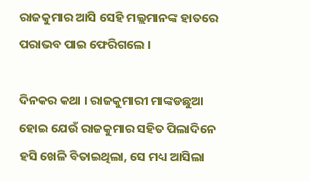ରାଜକୁମାର ଆସି ସେହି ମଲ୍ଲମାନଙ୍କ ହାତରେ ପରାଭବ ପାଇ ଫେରିଗଲେ ।

ଦିନକର କଥା । ରାଜକୁମାରୀ ମାଙ୍କଡଛୁଆ ହୋଇ ଯେଉଁ ରାଜକୁମାର ସହିତ ପିଲାଦିନେ ହସି ଖେଳି ବିତାଇଥିଲା, ସେ ମଧ୍ୟ ଆସିଲା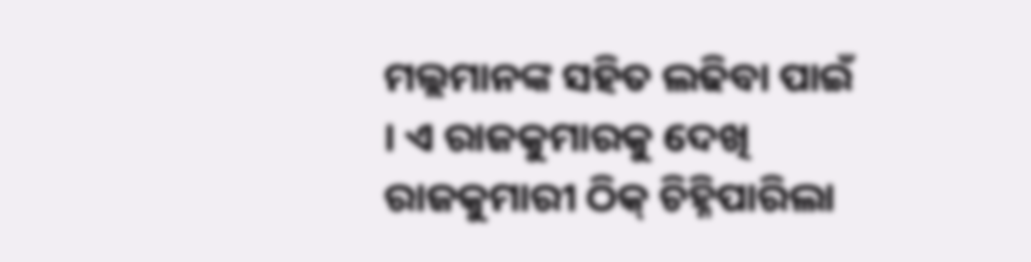ମଲ୍ଲମାନଙ୍କ ସହିତ ଲଢିବା ପାଇଁ । ଏ ରାଜକୁମାରକୁ ଦେଖି ରାଜକୁମାରୀ ଠିକ୍ ଚିହ୍ନିପାରିଲା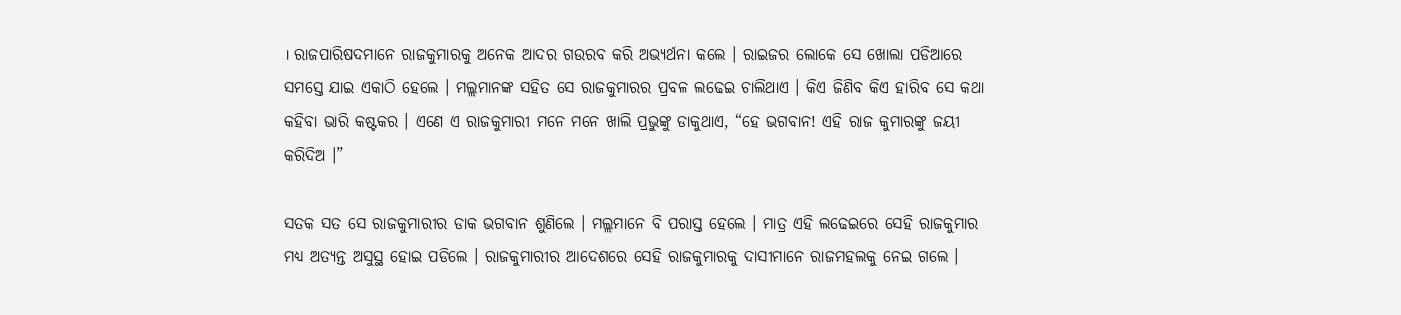। ରାଜପାରିଷଦମାନେ ରାଜକୁମାରକୁ ଅନେକ ଆଦର ଗଉରବ କରି ଅଭ୍ୟର୍ଥନା କଲେ । ରାଇଜର ଲୋକେ ସେ ଖୋଲା ପଡିଆରେ ସମସ୍ତେ ଯାଇ ଏକାଠି ହେଲେ । ମଲ୍ଲମାନଙ୍କ ସହିତ ସେ ରାଜକୁମାରର ପ୍ରବଳ ଲଢେଇ ଚାଲିଥାଏ । କିଏ ଜିଣିବ କିଏ ହାରିବ ସେ କଥା କହିବା ଭାରି କଷ୍ଟକର । ଏଣେ ଏ ରାଜକୁମାରୀ ମନେ ମନେ ଖାଲି ପ୍ରଭୁଙ୍କୁ ଡାକୁଥାଏ, “ହେ ଭଗବାନ! ଏହି ରାଜ କୁମାରଙ୍କୁ ଜୟୀ କରିଦିଅ ।”

ସତକ ସତ ସେ ରାଜକୁମାରୀର ଡାକ ଭଗବାନ ଶୁଣିଲେ । ମଲ୍ଲମାନେ ବି ପରାସ୍ତ ହେଲେ । ମାତ୍ର ଏହି ଲଢେଇରେ ସେହି ରାଜକୁମାର ମଧ୍ୟ ଅତ୍ୟନ୍ତ ଅସୁସ୍ଥ ହୋଇ ପଡିଲେ । ରାଜକୁମାରୀର ଆଦେଶରେ ସେହି ରାଜକୁମାରକୁ ଦାସୀମାନେ ରାଜମହଲକୁ ନେଇ ଗଲେ ।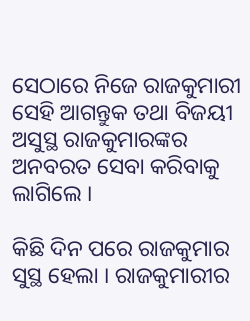ସେଠାରେ ନିଜେ ରାଜକୁମାରୀ ସେହି ଆଗନ୍ତୁକ ତଥା ବିଜୟୀ ଅସୁସ୍ଥ ରାଜକୁମାରଙ୍କର ଅନବରତ ସେବା କରିବାକୁ ଲାଗିଲେ ।

କିଛି ଦିନ ପରେ ରାଜକୁମାର ସୁସ୍ଥ ହେଲା । ରାଜକୁମାରୀର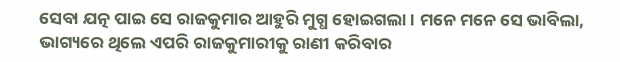ସେବା ଯତ୍ନ ପାଇ ସେ ରାଜକୁମାର ଆହୁରି ମୁଗ୍ଧ ହୋଇଗଲା । ମନେ ମନେ ସେ ଭାବିଲା, ଭାଗ୍ୟରେ ଥିଲେ ଏପରି ରାଜକୁମାରୀକୁ ରାଣୀ କରିବାର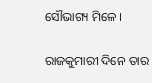ସୌଭାଗ୍ୟ ମିଳେ ।

ରାଜକୁମାରୀ ଦିନେ ତାର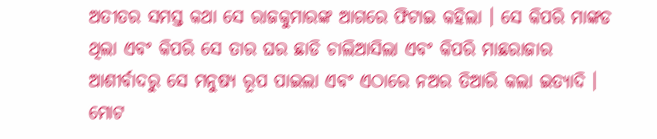ଅତୀତର ସମସ୍ତ କଥା ସେ ରାଜକୁମାରଙ୍କ ଆଗରେ ଫିଟାଇ କହିଲା । ସେ କିପରି ମାଙ୍କଡ ଥିଲା ଏବଂ କିପରି ସେ ତାର ଘର ଛାଡି ଚାଲିଆସିଲା ଏବଂ କିପରି ମାଛରାଜାର ଆଶୀର୍ବାଦରୁ ସେ ମନୁଷ୍ୟ ରୂପ ପାଇଲା ଏବଂ ଏଠାରେ ନଅର ତିଆରି କଲା ଇତ୍ୟାଦି । ମୋଟ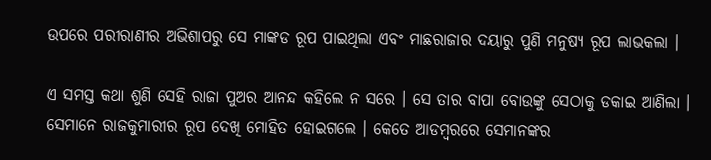ଉପରେ ପରୀରାଣୀର ଅଭିଶାପରୁ ସେ ମାଙ୍କଡ ରୂପ ପାଇଥିଲା ଏବଂ ମାଛରାଜାର ଦୟାରୁ ପୁଣି ମନୁଷ୍ୟ ରୂପ ଲାଭକଲା ।

ଏ ସମସ୍ତ କଥା ଶୁଣି ସେହି ରାଜା ପୁଅର ଆନନ୍ଦ କହିଲେ ନ ସରେ । ସେ ତାର ବାପା ବୋଉଙ୍କୁ ସେଠାକୁ ଡକାଇ ଆଣିଲା । ସେମାନେ ରାଜକୁମାରୀର ରୂପ ଦେଖି ମୋହିତ ହୋଇଗଲେ । କେତେ ଆଡମ୍ବରରେ ସେମାନଙ୍କର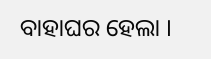ବାହାଘର ହେଲା ।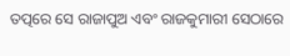ତତ୍ପରେ ସେ ରାଜାପୁଅ ଏବଂ ରାଜକୁମାରୀ ସେଠାରେ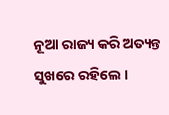ନୂଆ ରାଜ୍ୟ କରି ଅତ୍ୟନ୍ତ ସୁଖରେ ରହିଲେ ।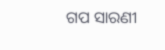ଗପ ସାରଣୀ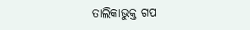ତାଲିକାଭୁକ୍ତ ଗପ